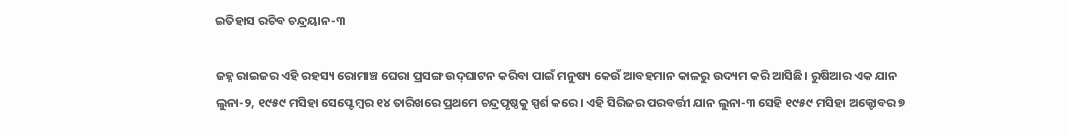ଇତିହାସ ରଚିବ ଚନ୍ଦ୍ରୟାନ-୩

ଜହ୍ନ ରାଇଜର ଏହି ରହସ୍ୟ ରୋମାଞ୍ଚ ଘେରା ପ୍ରସଙ୍ଗ ଉଦ୍‌ଘାଟନ କରିବା ପାଇଁ ମନୁଷ୍ୟ କେଉଁ ଆବହମାନ କାଳରୁ ଉଦ୍ୟମ କରି ଆସିଛି। ରୁଷିଆର ଏକ ଯାନ ଲୁନା-୨, ୧୯୫୯ ମସିହା ସେପ୍ଟେମ୍ବର ୧୪ ତାରିଖରେ ପ୍ରଥମେ ଚନ୍ଦ୍ରପୃଷ୍ଠକୁ ସ୍ପର୍ଶ କରେ। ଏହି ସିରିଜର ପରବର୍ତ୍ତୀ ଯାନ ଲୁନା-୩ ସେହି ୧୯୫୯ ମସିହା ଅକ୍ଟୋବର ୭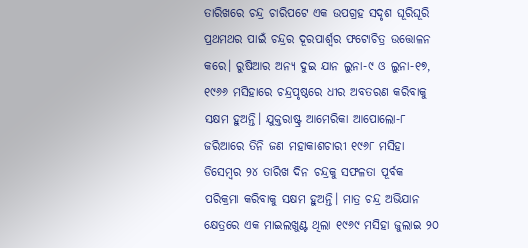ତାରିଖରେ ଚନ୍ଦ୍ର ଚାରିପଟେ ଏକ ଉପଗ୍ରହ ସଦୃଶ ଘୂରିଘୂରି ପ୍ରଥମଥର ପାଇଁ ଚନ୍ଦ୍ରର ଦୂରପାର୍ଶ୍ୱର ଫଟୋଚିତ୍ର ଉତ୍ତୋଳନ କରେ। ରୁଷିଆର ଅନ୍ୟ ଦୁଇ ଯାନ ଲୁନା-୯ ଓ ଲୁନା-୧୭, ୧୯୬୬ ମସିହାରେ ଚନ୍ଦ୍ରପୃଷ୍ଠରେ ଧୀର ଅବତରଣ କରିବାକୁ ସକ୍ଷମ ହୁଅନ୍ତି। ଯୁକ୍ତରାଷ୍ଟ୍ର ଆମେରିକା ଆପୋଲୋ-୮ ଜରିଆରେ ତିନି ଜଣ ମହାକାଶଚାରୀ ୧୯୬୮ ମସିହା ଡିସେମ୍ବର ୨୪ ତାରିଖ ଦିନ ଚନ୍ଦ୍ରକୁ ସଫଳତା ପୂର୍ବକ ପରିକ୍ରମା କରିବାକୁ ସକ୍ଷମ ହୁଅନ୍ତି। ମାତ୍ର ଚନ୍ଦ୍ର ଅଭିଯାନ କ୍ଷେତ୍ରରେ ଏକ ମାଇଲଖୁଣ୍ଟ ଥିଲା ୧୯୬୯ ମସିହା ଜୁଲାଇ ୨୦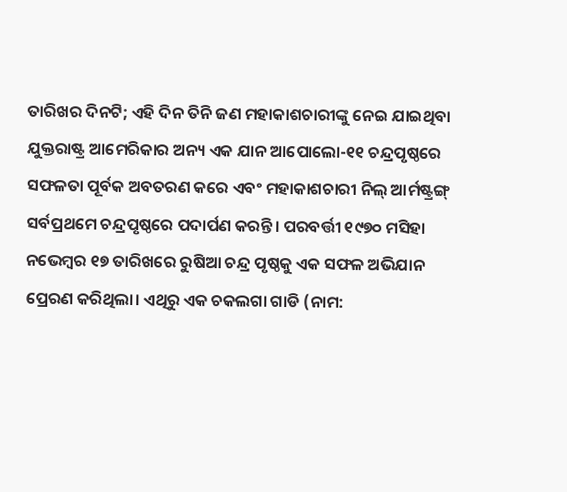ତାରିଖର ଦିନଟି; ଏହି ଦିନ ତିନି ଜଣ ମହାକାଶଚାରୀଙ୍କୁ ନେଇ ଯାଇଥିବା ଯୁକ୍ତରାଷ୍ଟ୍ର ଆମେରିକାର ଅନ୍ୟ ଏକ ଯାନ ଆପୋଲୋ-୧୧ ଚନ୍ଦ୍ରପୃଷ୍ଠରେ ସଫଳତା ପୂର୍ବକ ଅବତରଣ କରେ ଏବଂ ମହାକାଶଚାରୀ ନିଲ୍‌ ଆର୍ମଷ୍ଟ୍ରଙ୍ଗ୍‌ ସର୍ବପ୍ରଥମେ ଚନ୍ଦ୍ରପୃଷ୍ଠରେ ପଦାର୍ପଣ କରନ୍ତି। ପରବର୍ତ୍ତୀ ୧୯୭୦ ମସିହା ନଭେମ୍ବର ୧୭ ତାରିଖରେ ରୁଷିଆ ଚନ୍ଦ୍ର ପୃଷ୍ଠକୁ ଏକ ସଫଳ ଅଭିଯାନ ପ୍ରେରଣ କରିଥିଲା। ଏଥିରୁ ଏକ ଚକଲଗା ଗାଡି (ନାମ: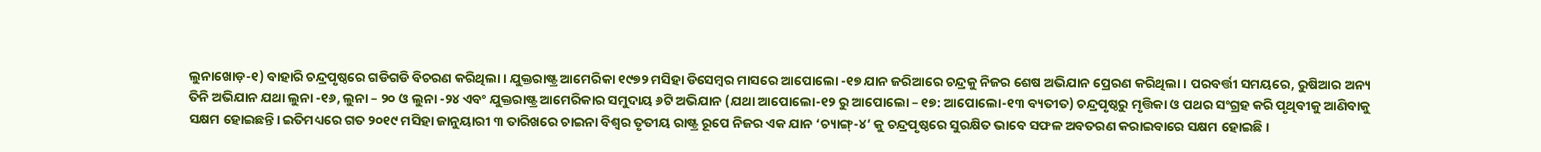ଲୁନାଖୋଡ଼-୧) ବାହାରି ଚନ୍ଦ୍ରପୃଷ୍ଠରେ ଗଡିଗଡି ବିଚରଣ କରିଥିଲା। ଯୁକ୍ତରାଷ୍ଟ୍ର ଆମେରିକା ୧୯୭୨ ମସିହା ଡିସେମ୍ବର ମାସରେ ଆପୋଲୋ -୧୭ ଯାନ ଜରିଆରେ ଚନ୍ଦ୍ରକୁ ନିଜର ଶେଷ ଅଭିଯାନ ପ୍ରେରଣ କରିଥିଲା। ପରବର୍ତ୍ତୀ ସମୟରେ, ରୁଷିଆର ଅନ୍ୟ ତିନି ଅଭିଯାନ ଯଥା ଲୁନା -୧୬, ଲୁନା – ୨୦ ଓ ଲୁନା -୨୪ ଏବଂ ଯୁକ୍ତରାଷ୍ଟ୍ର ଆମେରିକାର ସମୁଦାୟ ୬ଟି ଅଭିଯାନ (ଯଥା ଆପୋଲୋ-୧୨ ରୁ ଆପୋଲୋ – ୧୭: ଆପୋଲୋ-୧୩ ବ୍ୟତୀତ) ଚନ୍ଦ୍ରପୃଷ୍ଠରୁ ମୃତ୍ତିକା ଓ ପଥର ସଂଗ୍ରହ କରି ପୃଥିବୀକୁ ଆଣିବାକୁ ସକ୍ଷମ ହୋଇଛନ୍ତି। ଇତିମଧ୍ୟରେ ଗତ ୨୦୧୯ ମସିହା ଜାନୁୟାରୀ ୩ ତାରିଖରେ ଚାଇନା ବିଶ୍ୱର ତୃତୀୟ ରାଷ୍ଟ୍ର ରୂପେ ନିଜର ଏକ ଯାନ ‘ଚ୍ୟାଙ୍ଗ୍‌-୪’ କୁ ଚନ୍ଦ୍ରପୃଷ୍ଠରେ ସୁରକ୍ଷିତ ଭାବେ ସଫଳ ଅବତରଣ କରାଇବାରେ ସକ୍ଷମ ହୋଇଛି।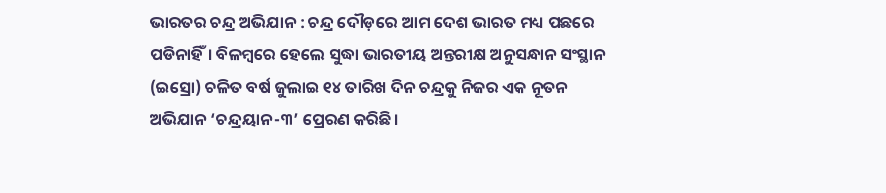ଭାରତର ଚନ୍ଦ୍ର ଅଭିଯାନ : ଚନ୍ଦ୍ର ଦୌଡ଼ରେ ଆମ ଦେଶ ଭାରତ ମଧ୍ୟ ପଛରେ ପଡିନାହିଁ। ବିଳମ୍ବରେ ହେଲେ ସୁଦ୍ଧା ଭାରତୀୟ ଅନ୍ତରୀକ୍ଷ ଅନୁସନ୍ଧାନ ସଂସ୍ଥାନ (ଇସ୍ରୋ) ଚଳିତ ବର୍ଷ ଜୁଲାଇ ୧୪ ତାରିଖ ଦିନ ଚନ୍ଦ୍ରକୁ ନିଜର ଏକ ନୂତନ ଅଭିଯାନ ‘ଚନ୍ଦ୍ରୟାନ-୩’ ପ୍ରେରଣ କରିଛି।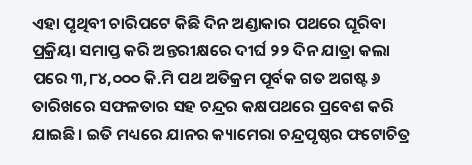ଏହା ପୃଥିବୀ ଚାରିପଟେ କିଛି ଦିନ ଅଣ୍ଡାକାର ପଥରେ ଘୂରିବା ପ୍ରକ୍ରିୟା ସମାପ୍ତ କରି ଅନ୍ତରୀକ୍ଷରେ ଦୀର୍ଘ ୨୨ ଦିନ ଯାତ୍ରା କଲା ପରେ ୩,୮୪,୦୦୦ କି.ମି ପଥ ଅତିକ୍ରମ ପୂର୍ବକ ଗତ ଅଗଷ୍ଟ ୬ ତାରିଖରେ ସଫଳତାର ସହ ଚନ୍ଦ୍ରର କକ୍ଷପଥରେ ପ୍ରବେଶ କରି ଯାଇଛି। ଇତି ମଧ୍ୟରେ ଯାନର କ୍ୟାମେରା ଚନ୍ଦ୍ରପୃଷ୍ଠର ଫଟୋଚିତ୍ର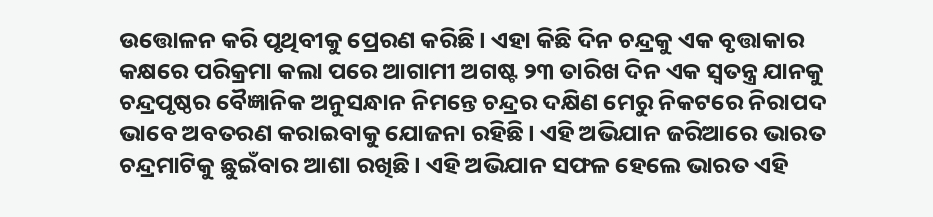ଉତ୍ତୋଳନ କରି ପୃଥିବୀକୁ ପ୍ରେରଣ କରିଛି। ଏହା କିଛି ଦିନ ଚନ୍ଦ୍ରକୁ ଏକ ବୃତ୍ତାକାର କକ୍ଷରେ ପରିକ୍ରମା କଲା ପରେ ଆଗାମୀ ଅଗଷ୍ଟ ୨୩ ତାରିଖ ଦିନ ଏକ ସ୍ବତନ୍ତ୍ର ଯାନକୁ ଚନ୍ଦ୍ରପୃଷ୍ଠର ବୈଜ୍ଞାନିକ ଅନୁସନ୍ଧାନ ନିମନ୍ତେ ଚନ୍ଦ୍ରର ଦକ୍ଷିଣ ମେରୁ ନିକଟରେ ନିରାପଦ ଭାବେ ଅବତରଣ କରାଇବାକୁ ଯୋଜନା ରହିଛି। ଏହି ଅଭିଯାନ ଜରିଆରେ ଭାରତ ଚନ୍ଦ୍ରମାଟିକୁ ଛୁଇଁବାର ଆଶା ରଖିଛି। ଏହି ଅଭିଯାନ ସଫଳ ହେଲେ ଭାରତ ଏହି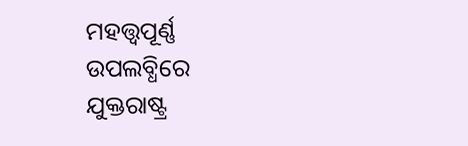ମହତ୍ତ୍ୱପୂର୍ଣ୍ଣ ଉପଲବ୍ଧିରେ ଯୁକ୍ତରାଷ୍ଟ୍ର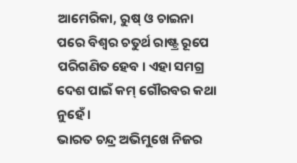ଆମେରିକା, ରୁଷ୍‌ ଓ ଚାଇନା ପରେ ବିଶ୍ୱର ଚତୁର୍ଥ ରାଷ୍ଟ୍ର ରୂପେ ପରିଗଣିତ ହେବ। ଏହା ସମଗ୍ର ଦେଶ ପାଇଁ କମ୍‌ ଗୌରବର କଥା ନୁହେଁ ।
ଭାରତ ଚନ୍ଦ୍ର ଅଭିମୁଖେ ନିଜର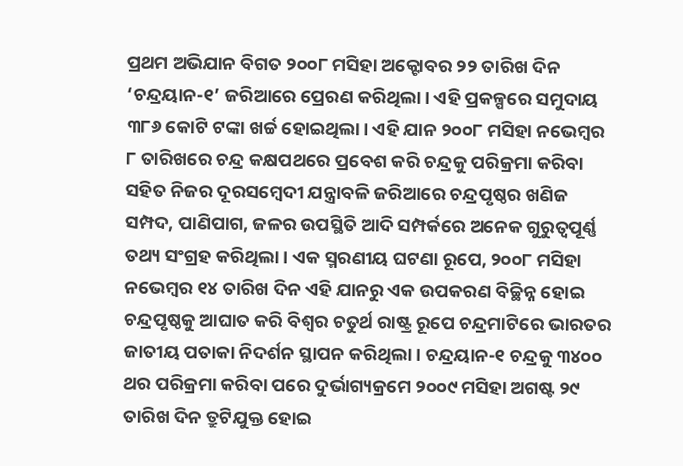ପ୍ରଥମ ଅଭିଯାନ ବିଗତ ୨୦୦୮ ମସିହା ଅକ୍ଟୋବର ୨୨ ତାରିଖ ଦିନ ‘ଚନ୍ଦ୍ରୟାନ-୧’ ଜରିଆରେ ପ୍ରେରଣ କରିଥିଲା। ଏହି ପ୍ରକଳ୍ପରେ ସମୁଦାୟ ୩୮୬ କୋଟି ଟଙ୍କା ଖର୍ଚ୍ଚ ହୋଇଥିଲା। ଏହି ଯାନ ୨୦୦୮ ମସିହା ନଭେମ୍ବର ୮ ତାରିଖରେ ଚନ୍ଦ୍ର କକ୍ଷପଥରେ ପ୍ରବେଶ କରି ଚନ୍ଦ୍ରକୁ ପରିକ୍ରମା କରିବା ସହିତ ନିଜର ଦୂରସମ୍ବେଦୀ ଯନ୍ତ୍ରାବଳି ଜରିଆରେ ଚନ୍ଦ୍ରପୃଷ୍ଠର ଖଣିଜ ସମ୍ପଦ, ପାଣିପାଗ, ଜଳର ଉପସ୍ଥିତି ଆଦି ସମ୍ପର୍କରେ ଅନେକ ଗୁରୁତ୍ୱପୂର୍ଣ୍ଣ ତଥ୍ୟ ସଂଗ୍ରହ କରିଥିଲା। ଏକ ସ୍ମରଣୀୟ ଘଟଣା ରୂପେ, ୨୦୦୮ ମସିହା ନଭେମ୍ବର ୧୪ ତାରିଖ ଦିନ ଏହି ଯାନରୁ ଏକ ଉପକରଣ ବିଚ୍ଛିନ୍ନ ହୋଇ ଚନ୍ଦ୍ରପୃଷ୍ଠକୁ ଆଘାତ କରି ବିଶ୍ୱର ଚତୁର୍ଥ ରାଷ୍ଟ୍ର ରୂପେ ଚନ୍ଦ୍ରମାଟିରେ ଭାରତର ଜାତୀୟ ପତାକା ନିଦର୍ଶନ ସ୍ଥାପନ କରିଥିଲା। ଚନ୍ଦ୍ରୟାନ-୧ ଚନ୍ଦ୍ରକୁ ୩୪୦୦ ଥର ପରିକ୍ରମା କରିବା ପରେ ଦୁର୍ଭାଗ୍ୟକ୍ରମେ ୨୦୦୯ ମସିହା ଅଗଷ୍ଟ ୨୯ ତାରିଖ ଦିନ ତ୍ରୁଟିଯୁକ୍ତ ହୋଇ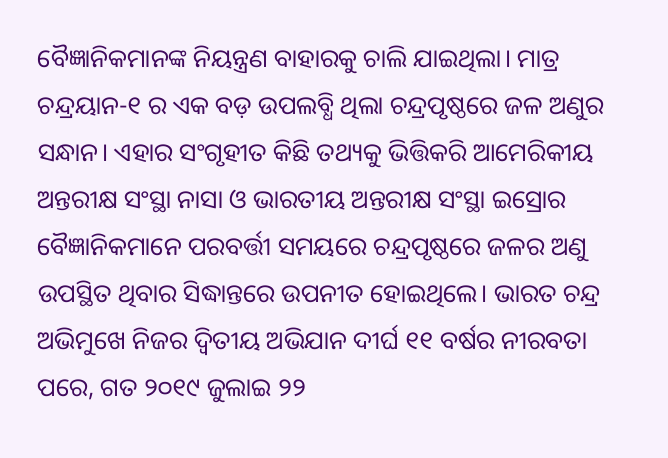ବୈଜ୍ଞାନିକମାନଙ୍କ ନିୟନ୍ତ୍ରଣ ବାହାରକୁ ଚାଲି ଯାଇଥିଲା। ମାତ୍ର ଚନ୍ଦ୍ରୟାନ-୧ ର ଏକ ବଡ଼ ଉପଲବ୍ଧି ଥିଲା ଚନ୍ଦ୍ରପୃଷ୍ଠରେ ଜଳ ଅଣୁର ସନ୍ଧାନ। ଏହାର ସଂଗୃହୀତ କିଛି ତଥ୍ୟକୁ ଭିତ୍ତିକରି ଆମେରିକୀୟ ଅନ୍ତରୀକ୍ଷ ସଂସ୍ଥା ନାସା ଓ ଭାରତୀୟ ଅନ୍ତରୀକ୍ଷ ସଂସ୍ଥା ଇସ୍ରୋର ବୈଜ୍ଞାନିକମାନେ ପରବର୍ତ୍ତୀ ସମୟରେ ଚନ୍ଦ୍ରପୃଷ୍ଠରେ ଜଳର ଅଣୁ ଉପସ୍ଥିତ ଥିବାର ସିଦ୍ଧାନ୍ତରେ ଉପନୀତ ହୋଇଥିଲେ। ଭାରତ ଚନ୍ଦ୍ର ଅଭିମୁଖେ ନିଜର ଦ୍ୱିତୀୟ ଅଭିଯାନ ଦୀର୍ଘ ୧୧ ବର୍ଷର ନୀରବତା ପରେ, ଗତ ୨୦୧୯ ଜୁଲାଇ ୨୨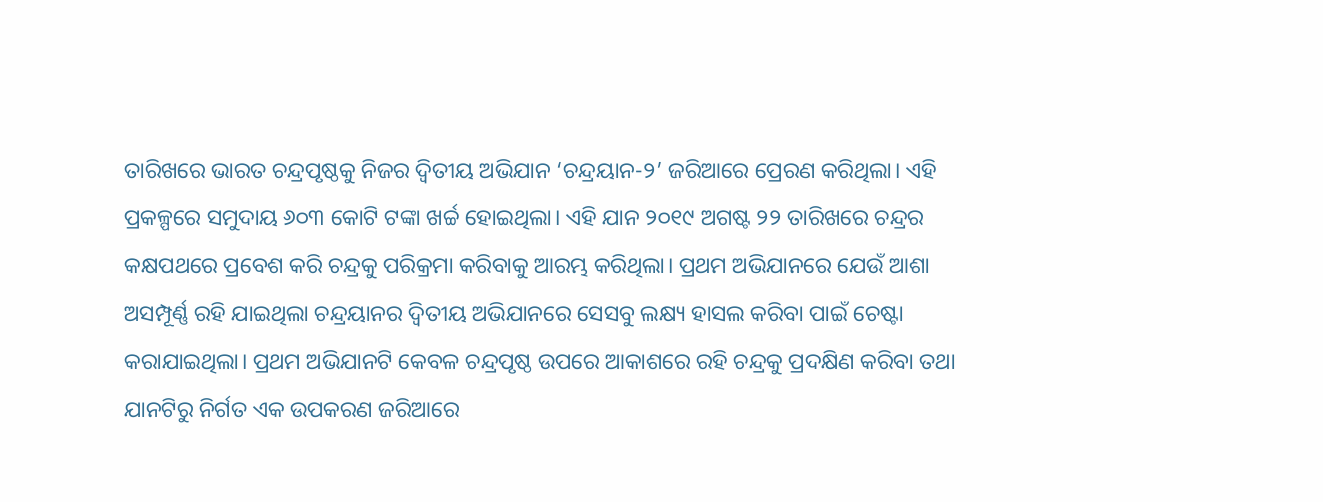ତାରିଖରେ ଭାରତ ଚନ୍ଦ୍ରପୃଷ୍ଠକୁ ନିଜର ଦ୍ୱିତୀୟ ଅଭିଯାନ ‘ଚନ୍ଦ୍ରୟାନ-୨’ ଜରିଆରେ ପ୍ରେରଣ କରିଥିଲା। ଏହି ପ୍ରକଳ୍ପରେ ସମୁଦାୟ ୬୦୩ କୋଟି ଟଙ୍କା ଖର୍ଚ୍ଚ ହୋଇଥିଲା। ଏହି ଯାନ ୨୦୧୯ ଅଗଷ୍ଟ ୨୨ ତାରିଖରେ ଚନ୍ଦ୍ରର କକ୍ଷପଥରେ ପ୍ରବେଶ କରି ଚନ୍ଦ୍ରକୁ ପରିକ୍ରମା କରିବାକୁ ଆରମ୍ଭ କରିଥିଲା। ପ୍ରଥମ ଅଭିଯାନରେ ଯେଉଁ ଆଶା ଅସମ୍ପୂର୍ଣ୍ଣ ରହି ଯାଇଥିଲା ଚନ୍ଦ୍ରୟାନର ଦ୍ୱିତୀୟ ଅଭିଯାନରେ ସେସବୁ ଲକ୍ଷ୍ୟ ହାସଲ କରିବା ପାଇଁ ଚେଷ୍ଟା କରାଯାଇଥିଲା। ପ୍ରଥମ ଅଭିଯାନଟି କେବଳ ଚନ୍ଦ୍ରପୃଷ୍ଠ ଉପରେ ଆକାଶରେ ରହି ଚନ୍ଦ୍ରକୁ ପ୍ରଦକ୍ଷିଣ କରିବା ତଥା ଯାନଟିରୁ ନିର୍ଗତ ଏକ ଉପକରଣ ଜରିଆରେ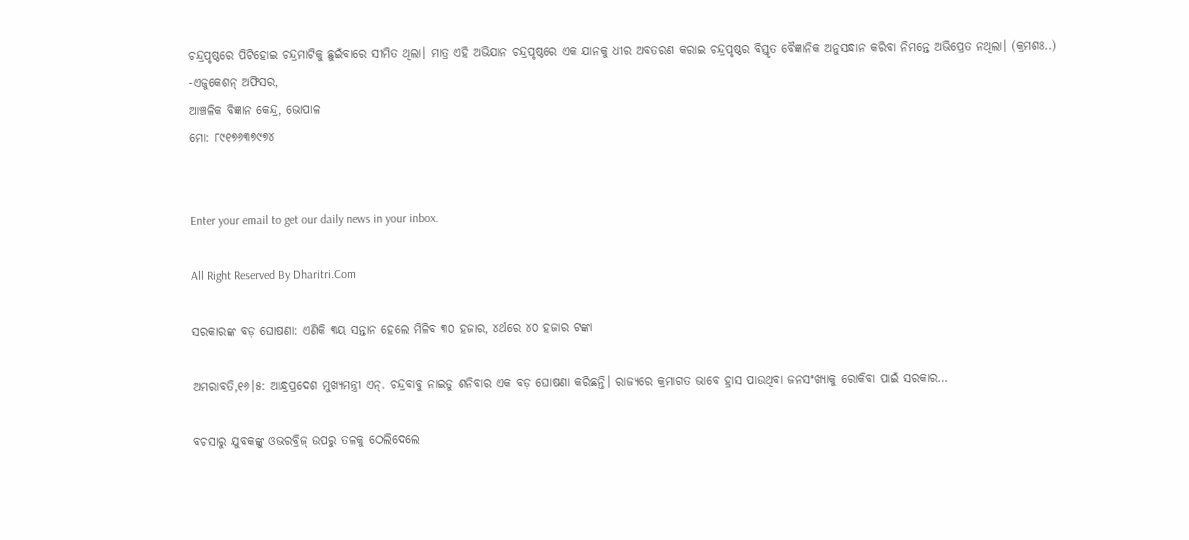ଚନ୍ଦ୍ରପୃଷ୍ଠରେ ପିଟିହୋଇ ଚନ୍ଦ୍ରମାଟିକୁ ଛୁଇଁବାରେ ସୀମିତ ଥିଲା। ମାତ୍ର ଏହି ଅଭିଯାନ ଚନ୍ଦ୍ରପୃଷ୍ଠରେ ଏକ ଯାନକୁ ଧୀର ଅବତରଣ କରାଇ ଚନ୍ଦ୍ରପୃଷ୍ଠର ବିସ୍ତୃତ ବୈଜ୍ଞାନିକ ଅନୁସନ୍ଧାନ କରିବା ନିମନ୍ତେ ଅଭିପ୍ରେତ ନଥିଲା। (କ୍ରମଶଃ..)
-ଏଜୁକେଶନ୍‌ ଅଫିସର,
ଆଞ୍ଚଳିକ ବିଜ୍ଞାନ କେନ୍ଦ୍ର, ଭୋପାଳ
ମୋ: ୮୯୧୭୬୩୭୯୭୪


Enter your email to get our daily news in your inbox.

All Right Reserved By Dharitri.Com

ସରକାରଙ୍କ ବଡ଼ ଘୋଷଣା: ଏଣିକି ୩ୟ ସନ୍ତାନ ହେଲେ ମିଳିବ ୩୦ ହଜାର, ୪ର୍ଥରେ ୪୦ ହଜାର ଟଙ୍କା

ଅମରାବତି,୧୬।୫: ଆନ୍ଧ୍ରପ୍ରଦେଶ ମୁଖ୍ୟମନ୍ତ୍ରୀ ଏନ୍‌. ଚନ୍ଦ୍ରବାବୁ ନାଇଡୁ ଶନିବାର ଏକ ବଡ଼ ଘୋଷଣା କରିଛନ୍ତି। ରାଜ୍ୟରେ କ୍ରମାଗତ ଭାବେ ହ୍ରାସ ପାଉଥିବା ଜନସଂଖ୍ୟାକୁ ରୋକିବା ପାଇଁ ସରକାର…

ବଚସାରୁ ଯୁବକଙ୍କୁ ଓଭରବ୍ରିଜ୍‌ ଉପରୁ ତଳକୁ ଠେଲିଦେଲେ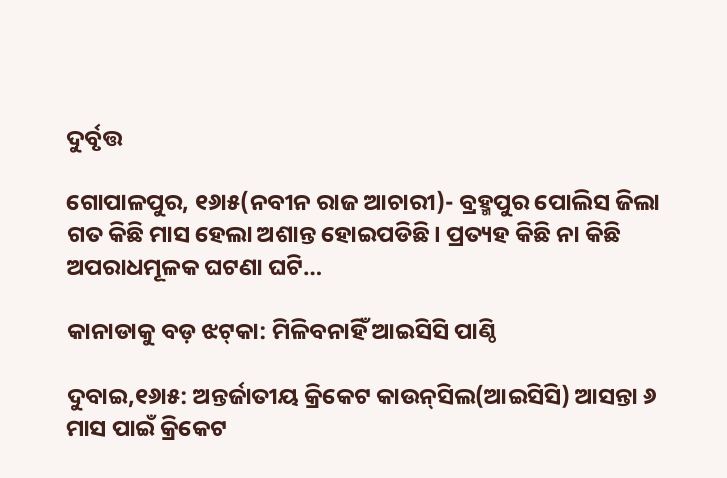ଦୁର୍ବୃତ୍ତ

ଗୋପାଳପୁର, ୧୬ା୫(ନବୀନ ରାଜ ଆଚାରୀ)- ବ୍ରହ୍ମପୁର ପୋଲିସ ଜିଲା ଗତ କିଛି ମାସ ହେଲା ଅଶାନ୍ତ ହୋଇପଡିଛି। ପ୍ରତ୍ୟହ କିଛି ନା କିଛି ଅପରାଧମୂଳକ ଘଟଣା ଘଟି…

କାନାଡାକୁ ବଡ଼ ଝଟ୍‌କା: ମିଳିବନାହିଁ ଆଇସିସି ପାଣ୍ଠି

ଦୁବାଇ,୧୬ା୫: ଅନ୍ତର୍ଜାତୀୟ କ୍ରିକେଟ କାଉନ୍‌ସିଲ(ଆଇସିସି) ଆସନ୍ତା ୬ ମାସ ପାଇଁ କ୍ରିକେଟ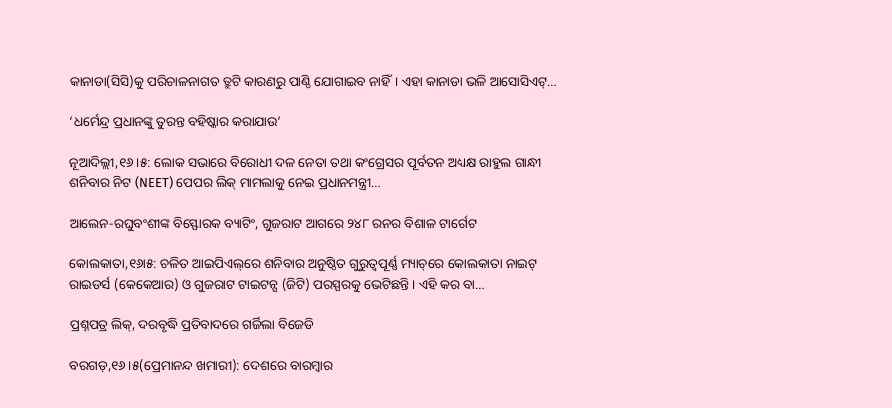କାନାଡା(ସିସି)କୁ ପରିଚାଳନାଗତ ତ୍ରୁଟି କାରଣରୁ ପାଣ୍ଠି ଯୋଗାଇବ ନାହିଁ। ଏହା କାନାଡା ଭଳି ଆସୋସିଏଟ୍‌…

‘ଧର୍ମେନ୍ଦ୍ର ପ୍ରଧାନଙ୍କୁ ତୁରନ୍ତ ବହିଷ୍କାର କରାଯାଉ’

ନୂଆଦିଲ୍ଲୀ,୧୬।୫: ଲୋକ ସଭାରେ ବିରୋଧୀ ଦଳ ନେତା ତଥା କଂଗ୍ରେସର ପୂର୍ବତନ ଅଧ୍ୟକ୍ଷ ରାହୁଲ ଗାନ୍ଧୀ ଶନିବାର ନିଟ (NEET) ପେପର ଲିକ୍‌ ମାମଲାକୁ ନେଇ ପ୍ରଧାନମନ୍ତ୍ରୀ…

ଆଲେନ-ରଘୁବଂଶୀଙ୍କ ବିସ୍ଫୋରକ ବ୍ୟାଟିଂ, ଗୁଜରାଟ ଆଗରେ ୨୪୮ ରନର ବିଶାଳ ଟାର୍ଗେଟ

କୋଲକାତା,୧୬ା୫: ଚଳିତ ଆଇପିଏଲ୍‌ରେ ଶନିବାର ଅନୁଷ୍ଠିତ ଗୁରୁତ୍ୱପୂର୍ଣ୍ଣ ମ୍ୟାଚ୍‌ରେ କୋଲକାତା ନାଇଟ୍‌ ରାଇଡର୍ସ (କେକେଆର) ଓ ଗୁଜରାଟ ଟାଇଟନ୍ସ (ଜିଟି) ପରସ୍ପରକୁ ଭେଟିଛନ୍ତି। ଏହି କର ବା…

ପ୍ରଶ୍ନପତ୍ର ଲିକ୍‌, ଦରବୃଦ୍ଧି ପ୍ରତିବାଦରେ ଗର୍ଜିଲା ବିଜେଡି

ବରଗଡ଼,୧୬।୫(ପ୍ରେମାନନ୍ଦ ଖମାରୀ): ଦେଶରେ ବାରମ୍ବାର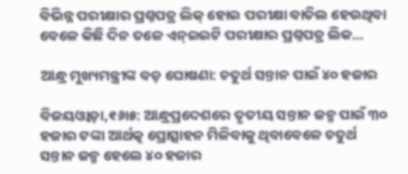ବିଭିନ୍ନ ପରୀକ୍ଷାର ପ୍ରଶ୍ନପତ୍ର ଲିକ୍‌ ହୋଇ ପରୀକ୍ଷା ବାତିଲ ହେଉଥିବା ବେଳେ କିଛି ଦିନ ତଳେ ଏନ୍‌ଇଇଟି ପରୀକ୍ଷାର ପ୍ରଶ୍ନପତ୍ର ଲିକ…

ଆନ୍ଧ୍ର ମୁଖ୍ୟମନ୍ତ୍ରୀଙ୍କ ବଡ଼ ଘୋଷଣା: ଚତୁର୍ଥ ସନ୍ତାନ ପାଇଁ ୪୦ ହଜାର

ବିଜୟଓ୍ବାଡ଼ା,୧୬ା୫: ଆନ୍ଧ୍ରପ୍ରଦେଶରେ ତୃତୀୟ ସନ୍ତାନ ଜନ୍ମ ପାଇଁ ୩୦ ହଜାର ଟଙ୍କା ଆର୍ଥତ୍କ ପ୍ରୋତ୍ସାହନ ମିଳିବାକୁ ଥିବାବେଳେ ଚତୁର୍ଥ ସନ୍ତାନ ଜନ୍ମ ହେଲେ ୪୦ ହଜାର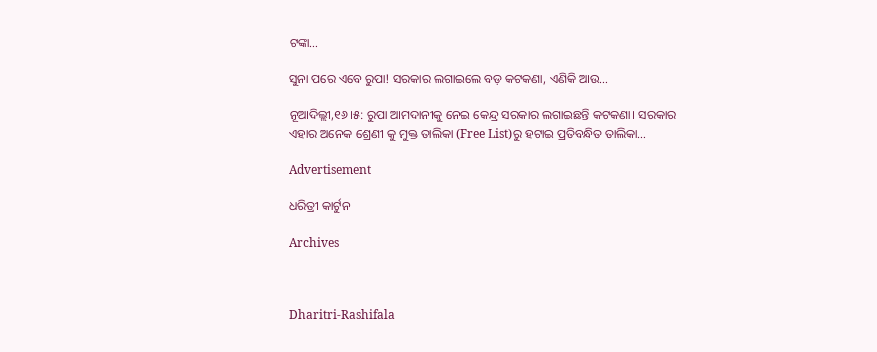ଟଙ୍କା…

ସୁନା ପରେ ଏବେ ରୁପା! ସରକାର ଲଗାଇଲେ ବଡ଼ କଟକଣା, ଏଣିକି ଆଉ…

ନୂଆଦିଲ୍ଲୀ,୧୬।୫: ରୁପା ଆମଦାନୀକୁ ନେଇ କେନ୍ଦ୍ର ସରକାର ଲଗାଇଛନ୍ତି କଟକଣା। ସରକାର ଏହାର ଅନେକ ଶ୍ରେଣୀ କୁ ମୁକ୍ତ ତାଲିକା (Free List)ରୁ ହଟାଇ ପ୍ରତିବନ୍ଧିତ ତାଲିକା…

Advertisement

ଧରିତ୍ରୀ କାର୍ଟୁନ

Archives



Dharitri-Rashifala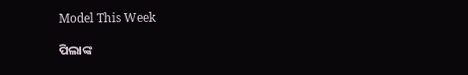Model This Week

ପିଲାଙ୍କ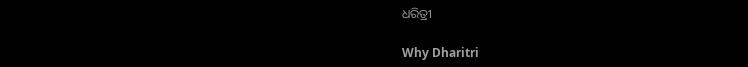ଧରିତ୍ରୀ

Why Dharitri